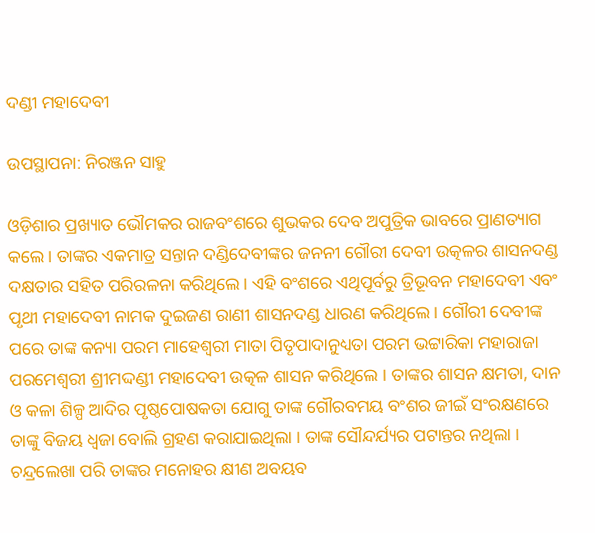ଦଣ୍ଡୀ ମହାଦେବୀ

ଉପସ୍ଥାପନା: ନିରଞ୍ଜନ ସାହୁ

ଓଡ଼ିଶାର ପ୍ରଖ୍ୟାତ ଭୌମକର ରାଜବଂଶରେ ଶୁଭକର ଦେବ ଅପୁତ୍ରିକ ଭାବରେ ପ୍ରାଣତ୍ୟାଗ କଲେ । ତାଙ୍କର ଏକମାତ୍ର ସନ୍ତାନ ଦଣ୍ଡିଦେବୀଙ୍କର ଜନନୀ ଗୌରୀ ଦେବୀ ଉତ୍କଳର ଶାସନଦଣ୍ଡ ଦକ୍ଷତାର ସହିତ ପରିରଳନା କରିଥିଲେ । ଏହି ବଂଶରେ ଏଥିପୂର୍ବରୁ ତ୍ରିଭୂବନ ମହାଦେବୀ ଏବଂ ପୃଥୀ ମହାଦେବୀ ନାମକ ଦୁଇଜଣ ରାଣୀ ଶାସନଦଣ୍ଡ ଧାରଣ କରିଥିଲେ । ଗୌରୀ ଦେବୀଙ୍କ ପରେ ତାଙ୍କ କନ୍ୟା ପରମ ମାହେଶ୍ବରୀ ମାତା ପିତୃପାଦାନୁଧ୍ୟତା ପରମ ଭଟ୍ଟାରିକା ମହାରାଜା ପରମେଶ୍ବରୀ ଶ୍ରୀମଦ୍ଦଣ୍ଡୀ ମହାଦେବୀ ଉତ୍କଳ ଶାସନ କରିଥିଲେ । ତାଙ୍କର ଶାସନ କ୍ଷମତା, ଦାନ ଓ କଳା ଶିଳ୍ପ ଆଦିର ପୃଷ୍ଠପୋଷକତା ଯୋଗୁ ତାଙ୍କ ଗୌରବମୟ ବଂଶର ଜୀଇଁ ସଂରକ୍ଷଣରେ ତାଙ୍କୁ ବିଜୟ ଧ୍ୱଜା ବୋଲି ଗ୍ରହଣ କରାଯାଇଥିଲା । ତାଙ୍କ ସୌନ୍ଦର୍ଯ୍ୟର ପଟାନ୍ତର ନଥିଲା । ଚନ୍ଦ୍ରଲେଖା ପରି ତାଙ୍କର ମନୋହର କ୍ଷୀଣ ଅବୟବ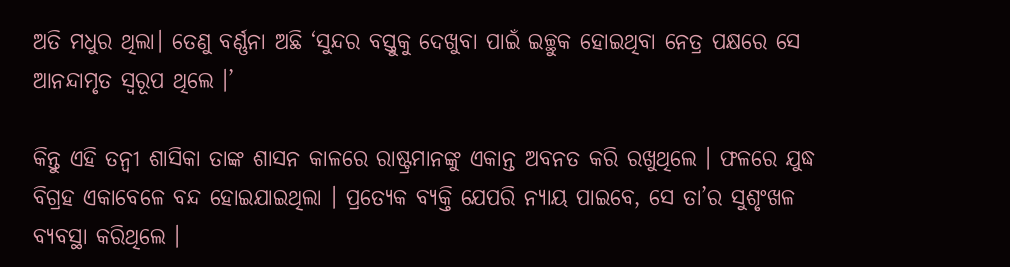ଅତି ମଧୁର ଥିଲା। ତେଣୁ ବର୍ଣ୍ଣନା ଅଛି ‘ସୁନ୍ଦର ବସ୍ତୁକୁ ଦେଖୁବା ପାଇଁ ଇଚ୍ଛୁକ ହୋଇଥିବା ନେତ୍ର ପକ୍ଷରେ ସେ ଆନନ୍ଦାମୃତ ସ୍ବରୂପ ଥିଲେ ।’

କିନ୍ତୁ ଏହି ତନ୍ଵୀ ଶାସିକା ତାଙ୍କ ଶାସନ କାଳରେ ରାଷ୍ଟ୍ରମାନଙ୍କୁ ଏକାନ୍ତ ଅବନତ କରି ରଖୁଥିଲେ । ଫଳରେ ଯୁଦ୍ଧ ବିଗ୍ରହ ଏକାବେଳେ ବନ୍ଦ ହୋଇଯାଇଥିଲା । ପ୍ରତ୍ୟେକ ବ୍ୟକ୍ତି ଯେପରି ନ୍ୟାୟ ପାଇବେ, ସେ ତା’ର ସୁଶୃଂଖଳ ବ୍ୟବସ୍ଥା କରିଥିଲେ ।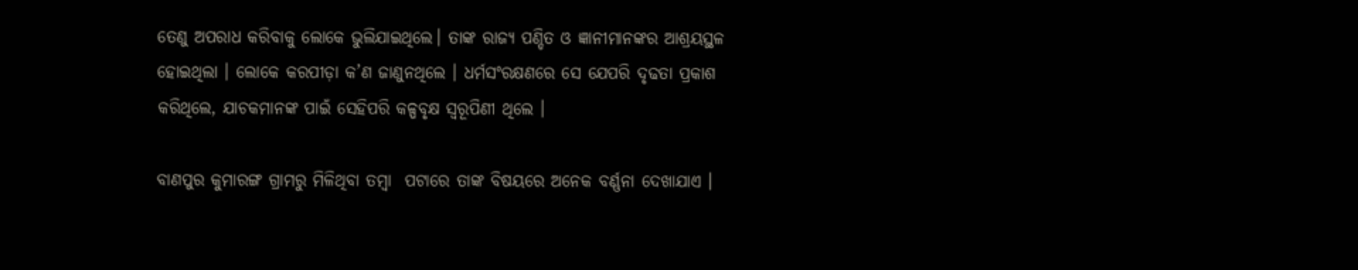ତେଣୁ ଅପରାଧ କରିବାକୁ ଲୋକେ ଭୁଲିଯାଇଥିଲେ। ତାଙ୍କ ରାଜ୍ୟ ପଣ୍ଡିତ ଓ ଜ୍ଞାନୀମାନଙ୍କର ଆଶ୍ରୟସ୍ଥଳ ହୋଇଥିଲା । ଲୋକେ କରପୀଡ଼ା କ’ଣ ଜାଣୁନଥିଲେ । ଧର୍ମସଂରକ୍ଷଣରେ ସେ ଯେପରି ଦୃଢତା ପ୍ରକାଶ କରିଥିଲେ, ଯାଚକମାନଙ୍କ ପାଇଁ ସେହିପରି କଳ୍ପବୃକ୍ଷ ସ୍ବରୂପିଣୀ ଥିଲେ ।

ବାଣପୁର କୁମାରଙ୍ଗ ଗ୍ରାମରୁ ମିଳିଥିବା ତମ୍ବା  ପଟାରେ ତାଙ୍କ ବିଷୟରେ ଅନେକ ବର୍ଣ୍ଣନା ଦେଖାଯାଏ ।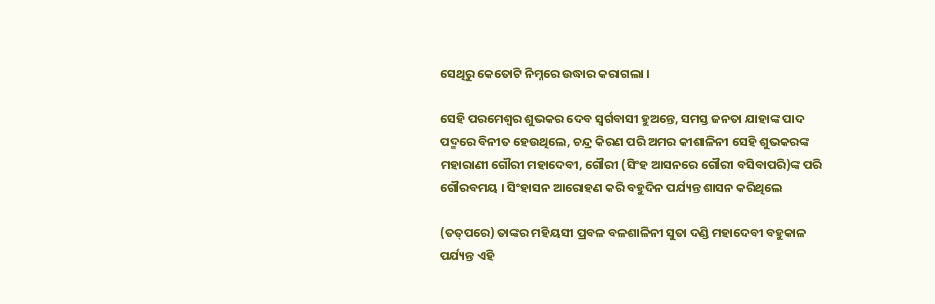ସେଥିରୁ କେତୋଟି ନିମ୍ନରେ ଉଦ୍ଧାର କରାଗଲା ।

ସେହି ପରମେଶ୍ଵର ଶୁଭକର ଦେବ ସ୍ବର୍ଗବାସୀ ହୁଅନ୍ତେ, ସମସ୍ତ ଜନତା ଯାହାଙ୍କ ପାଦ ପଦ୍ମରେ ବିନୀତ ହେଉଥିଲେ, ଚନ୍ଦ୍ର କିରଣ ପରି ଅମର କୀଶାଳିନୀ ସେହି ଶୁଭକରଙ୍କ ମହାରାଣୀ ଗୌରୀ ମହାଦେବୀ, ଗୌରୀ (ସିଂହ ଆସନରେ ଗୌରୀ ବସିବାପରି)ଙ୍କ ପରି ଗୌରବମୟ । ସିଂହାସନ ଆରୋହଣ କରି ବହୁଦିନ ପର୍ଯ୍ୟନ୍ତ ଶାସନ କରିଥିଲେ

(ତତ୍‌ପରେ) ତାଙ୍କର ମହିୟସୀ ପ୍ରବଳ ବଳଶାଳିନୀ ସୁତା ଦଣ୍ଡି ମହାଦେବୀ ବହୁକାଳ ପର୍ଯ୍ୟନ୍ତ ଏହି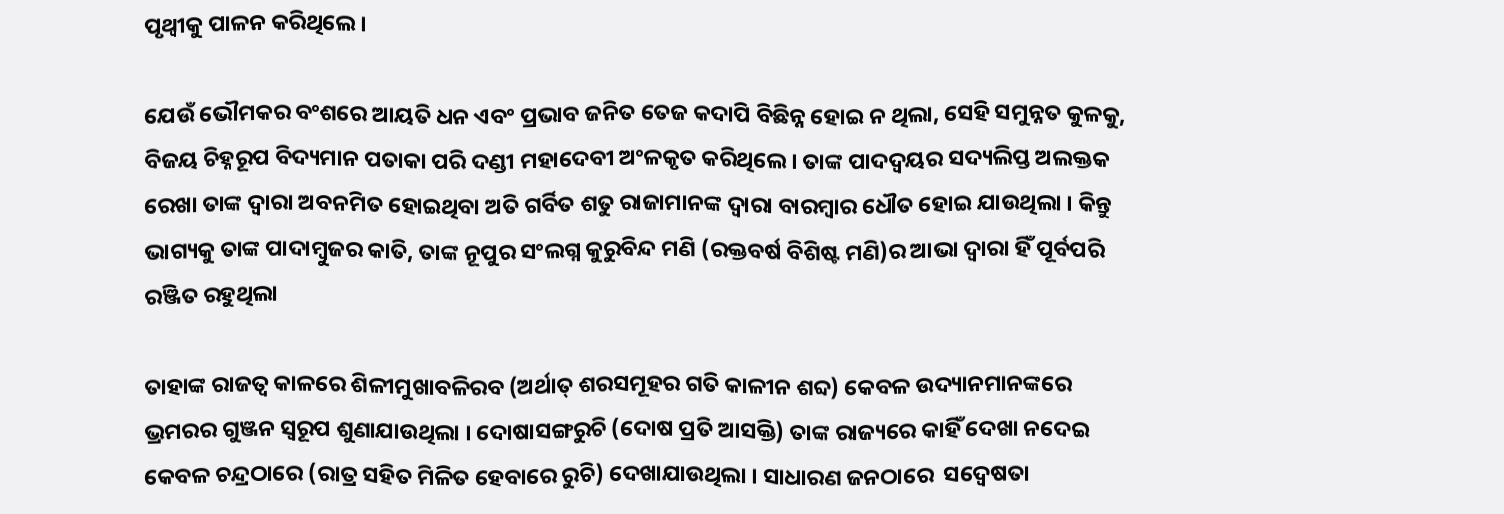ପୃଥ୍ଵୀକୁ ପାଳନ କରିଥିଲେ ।

ଯେଉଁ ଭୌମକର ବଂଶରେ ଆୟତି ଧନ ଏବଂ ପ୍ରଭାବ ଜନିତ ତେଜ କଦାପି ବିଛିନ୍ନ ହୋଇ ନ ଥିଲା, ସେହି ସମୁନ୍ନତ କୁଳକୁ, ବିଜୟ ଚିହ୍ନରୂପ ବିଦ୍ୟମାନ ପତାକା ପରି ଦଣ୍ଡୀ ମହାଦେବୀ ଅଂଳକୃତ କରିଥିଲେ । ତାଙ୍କ ପାଦଦ୍ୱୟର ସଦ୍ୟଲିପ୍ତ ଅଲକ୍ତକ ରେଖା ତାଙ୍କ ଦ୍ବାରା ଅବନମିତ ହୋଇଥିବା ଅତି ଗର୍ବିତ ଶତୁ ରାଜାମାନଙ୍କ ଦ୍ବାରା ବାରମ୍ବାର ଧୌତ ହୋଇ ଯାଉଥିଲା । କିନ୍ତୁ ଭାଗ୍ୟକୁ ତାଙ୍କ ପାଦାମ୍ବୁଜର କାତି, ତାଙ୍କ ନୂପୁର ସଂଲଗ୍ନ କୁରୁବିନ୍ଦ ମଣି (ରକ୍ତବର୍ଷ ବିଶିଷ୍ଟ ମଣି)ର ଆଭା ଦ୍ଵାରା ହିଁ ପୂର୍ବପରି ରଞ୍ଜିତ ରହୁଥିଲା

ତାହାଙ୍କ ରାଜତ୍ଵ କାଳରେ ଶିଳୀମୁଖାବଳିରବ (ଅର୍ଥାତ୍ ଶରସମୂହର ଗତି କାଳୀନ ଶବ୍ଦ) କେବଳ ଉଦ୍ୟାନମାନଙ୍କରେ ଭ୍ରମରର ଗୁଞ୍ଜନ ସ୍ବରୂପ ଶୁଣାଯାଉଥିଲା । ଦୋଷାସଙ୍ଗରୁଚି (ଦୋଷ ପ୍ରତି ଆସକ୍ତି) ତାଙ୍କ ରାଜ୍ୟରେ କାହିଁ ଦେଖା ନଦେଇ କେବଳ ଚନ୍ଦ୍ରଠାରେ (ରାତ୍ର ସହିତ ମିଳିତ ହେବାରେ ରୁଚି) ଦେଖାଯାଉଥିଲା । ସାଧାରଣ ଜନଠାରେ  ସଦ୍ଵେଷତା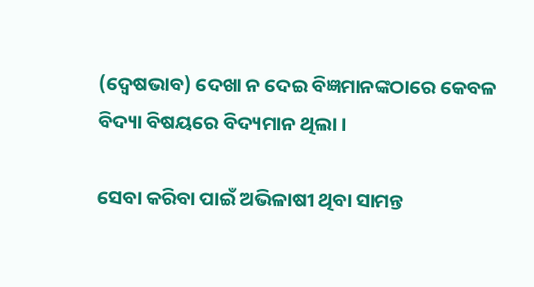(ଦ୍ବେଷଭାବ) ଦେଖା ନ ଦେଇ ବିଜ୍ଞମାନଙ୍କଠାରେ କେବଳ ବିଦ୍ୟା ବିଷୟରେ ବିଦ୍ୟମାନ ଥିଲା ।

ସେବା କରିବା ପାଇଁ ଅଭିଳାଷୀ ଥିବା ସାମନ୍ତ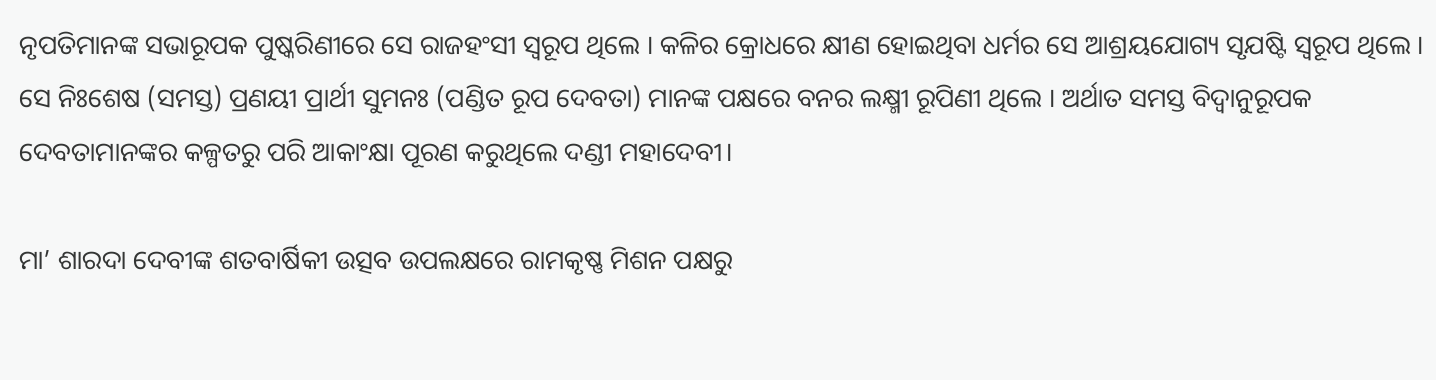ନୃପତିମାନଙ୍କ ସଭାରୂପକ ପୁଷ୍କରିଣୀରେ ସେ ରାଜହଂସୀ ସ୍ଵରୂପ ଥିଲେ । କଳିର କ୍ରୋଧରେ କ୍ଷୀଣ ହୋଇଥିବା ଧର୍ମର ସେ ଆଶ୍ରୟଯୋଗ୍ୟ ସୃଯଷ୍ଟି ସ୍ଵରୂପ ଥିଲେ । ସେ ନିଃଶେଷ (ସମସ୍ତ) ପ୍ରଣୟୀ ପ୍ରାର୍ଥୀ ସୁମନଃ (ପଣ୍ଡିତ ରୂପ ଦେବତା) ମାନଙ୍କ ପକ୍ଷରେ ବନର ଲକ୍ଷ୍ମୀ ରୂପିଣୀ ଥିଲେ । ଅର୍ଥାତ ସମସ୍ତ ବିଦ୍ଵାନୁରୂପକ ଦେବତାମାନଙ୍କର କଳ୍ପତରୁ ପରି ଆକାଂକ୍ଷା ପୂରଣ କରୁଥିଲେ ଦଣ୍ଡୀ ମହାଦେବୀ।

ମା’ ଶାରଦା ଦେବୀଙ୍କ ଶତବାର୍ଷିକୀ ଉତ୍ସବ ଉପଲକ୍ଷରେ ରାମକୃଷ୍ଣ ମିଶନ ପକ୍ଷରୁ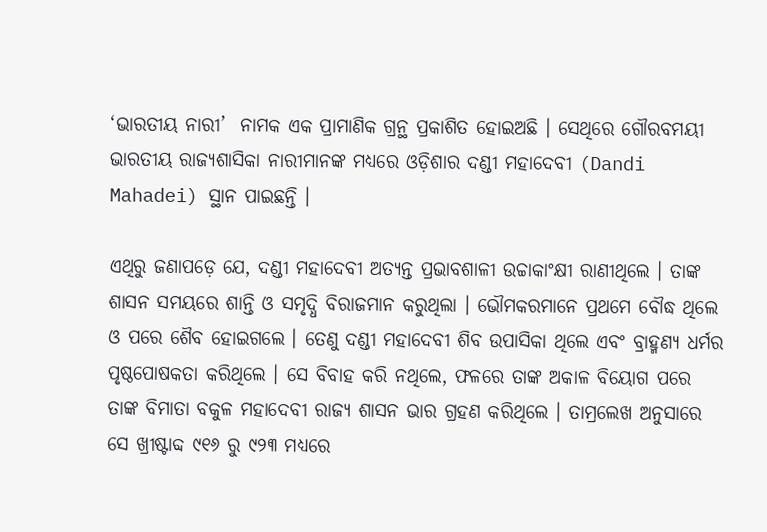‘ଭାରତୀୟ ନାରୀ’  ନାମକ ଏକ ପ୍ରାମାଣିକ ଗ୍ରନ୍ଥ ପ୍ରକାଶିତ ହୋଇଅଛି । ସେଥିରେ ଗୌରବମୟୀ ଭାରତୀୟ ରାଜ୍ୟଶାସିକା ନାରୀମାନଙ୍କ ମଧ୍ୟରେ ଓଡ଼ିଶାର ଦଣ୍ଡୀ ମହାଦେବୀ (Dandi Mahadei) ସ୍ଥାନ ପାଇଛନ୍ତି ।

ଏଥିରୁ ଜଣାପଡ଼େ ଯେ, ଦଣ୍ଡୀ ମହାଦେବୀ ଅତ୍ୟନ୍ତ ପ୍ରଭାବଶାଳୀ ଉଚ୍ଚାକାଂକ୍ଷୀ ରାଣୀଥିଲେ । ତାଙ୍କ ଶାସନ ସମୟରେ ଶାନ୍ତି ଓ ସମୃଦ୍ଧି ବିରାଜମାନ କରୁଥିଲା । ଭୌମକରମାନେ ପ୍ରଥମେ ବୌଦ୍ଧ ଥିଲେ ଓ ପରେ ଶୈବ ହୋଇଗଲେ । ତେଣୁ ଦଣ୍ଡୀ ମହାଦେବୀ ଶିବ ଉପାସିକା ଥିଲେ ଏବଂ ବ୍ରାହ୍ମଣ୍ୟ ଧର୍ମର ପୃଷ୍ଠପୋଷକତା କରିଥିଲେ । ସେ ବିବାହ କରି ନଥିଲେ, ଫଳରେ ତାଙ୍କ ଅକାଳ ବିୟୋଗ ପରେ ତାଙ୍କ ବିମାତା ବକୁଳ ମହାଦେବୀ ରାଜ୍ୟ ଶାସନ ଭାର ଗ୍ରହଣ କରିଥିଲେ । ତାମ୍ରଲେଖ ଅନୁସାରେ ସେ ଖ୍ରୀଷ୍ଟାବ୍ଦ ୯୧୬ ରୁ ୯୨୩ ମଧ୍ୟରେ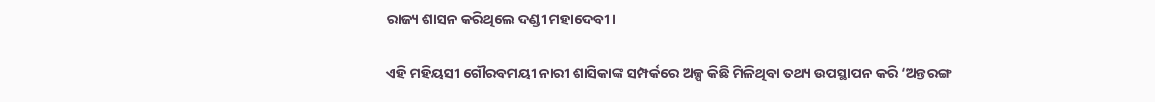ରାଜ୍ୟ ଶାସନ କରିଥିଲେ ଦଣ୍ଡୀ ମହାଦେବୀ।

ଏହି ମହିୟସୀ ଗୌରବମୟୀ ନାରୀ ଶାସିକାଙ୍କ ସମ୍ପର୍କରେ ଅଳ୍ପ କିଛି ମିଳିଥିବା ତଥ୍ୟ ଉପସ୍ଥାପନ କରି ‘ଅନ୍ତରଙ୍ଗ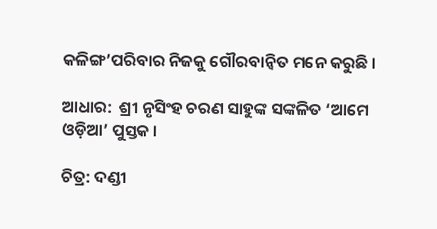କଳିଙ୍ଗ’ପରିବାର ନିଜକୁ ଗୌରବାନ୍ଵିତ ମନେ କରୁଛି ।

ଆଧାର:  ଶ୍ରୀ ନୃସିଂହ ଚରଣ ସାହୁଙ୍କ ସଙ୍କଳିତ ‘ଆମେ ଓଡ଼ିଆ’ ପୁସ୍ତକ ।

ଚିତ୍ର: ଦଣ୍ଡୀ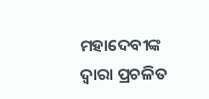ମହାଦେବୀଙ୍କ ଦ୍ଵାରା ପ୍ରଚଳିତ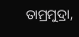ତାମ୍ରମୁଦ୍ରା,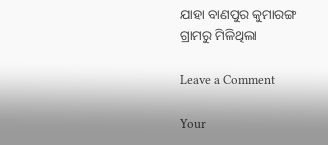ଯାହା ବାଣପୁର କୁମାରଙ୍ଗ ଗ୍ରାମରୁ ମିଳିଥିଲା

Leave a Comment

Your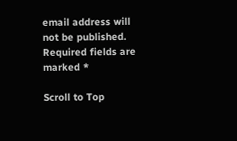email address will not be published. Required fields are marked *

Scroll to Top